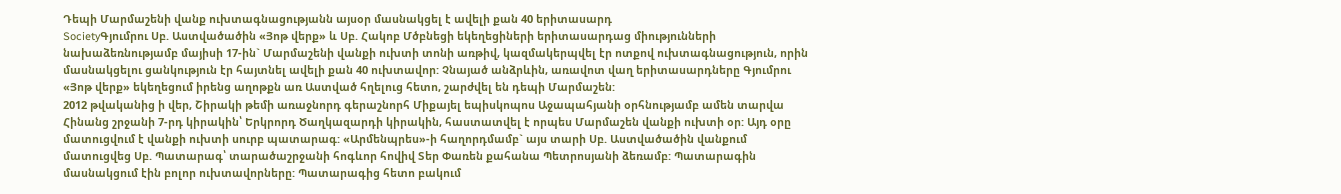Դեպի Մարմաշենի վանք ուխտագնացությանն այսօր մասնակցել է ավելի քան 40 երիտասարդ
SocietyԳյումրու Սբ. Աստվածածին «Յոթ վերք» և Սբ. Հակոբ Մծբնեցի եկեղեցիների երիտասարդաց միությունների նախաձեռնությամբ մայիսի 17-ին` Մարմաշենի վանքի ուխտի տոնի առթիվ, կազմակերպվել էր ոտքով ուխտագնացություն, որին մասնակցելու ցանկություն էր հայտնել ավելի քան 40 ուխտավոր: Չնայած անձրևին, առավոտ վաղ երիտասարդները Գյումրու «Յոթ վերք» եկեղեցում իրենց աղոթքն առ Աստված հղելուց հետո, շարժվել են դեպի Մարմաշեն:
2012 թվականից ի վեր, Շիրակի թեմի առաջնորդ գերաշնորհ Միքայել եպիսկոպոս Աջապահյանի օրհնությամբ ամեն տարվա Հինանց շրջանի 7-րդ կիրակին՝ Երկրորդ Ծաղկազարդի կիրակին, հաստատվել է որպես Մարմաշեն վանքի ուխտի օր: Այդ օրը մատուցվում է վանքի ուխտի սուրբ պատարագ: «Արմենպրես»-ի հաղորդմամբ` այս տարի Սբ. Աստվածածին վանքում մատուցվեց Սբ. Պատարագ՝ տարածաշրջանի հոգևոր հովիվ Տեր Փառեն քահանա Պետրոսյանի ձեռամբ: Պատարագին մասնակցում էին բոլոր ուխտավորները: Պատարագից հետո բակում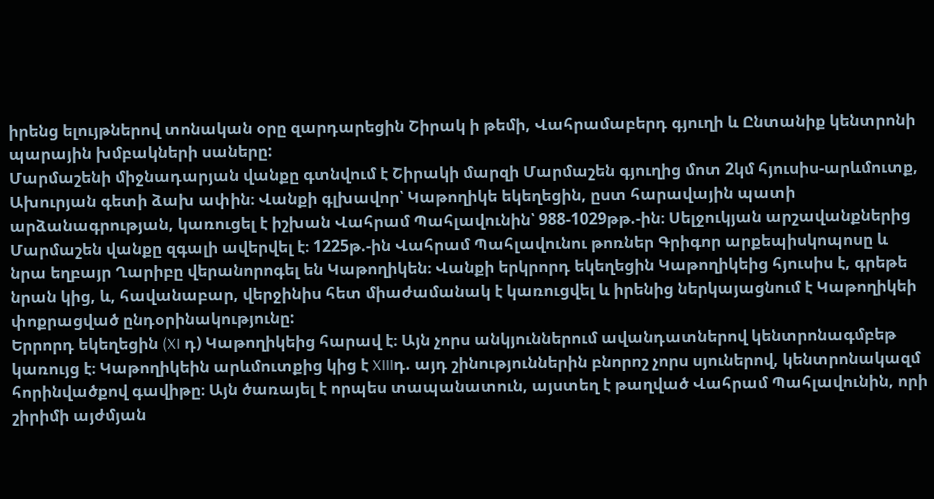իրենց ելույթներով տոնական օրը զարդարեցին Շիրակ ի թեմի, Վահրամաբերդ գյուղի և Ընտանիք կենտրոնի պարային խմբակների սաները:
Մարմաշենի միջնադարյան վանքը գտնվում է Շիրակի մարզի Մարմաշեն գյուղից մոտ 2կմ հյուսիս-արևմուտք, Ախուրյան գետի ձախ ափին։ Վանքի գլխավոր՝ Կաթողիկե եկեղեցին, ըստ հարավային պատի արձանագրության, կառուցել է իշխան Վահրամ Պահլավունին՝ 988-1029թթ.-ին։ Սելջուկյան արշավանքներից Մարմաշեն վանքը զգալի ավերվել է։ 1225թ.-ին Վահրամ Պահլավունու թոռներ Գրիգոր արքեպիսկոպոսը և նրա եղբայր Ղարիբը վերանորոգել են Կաթողիկեն։ Վանքի երկրորդ եկեղեցին Կաթողիկեից հյուսիս է, գրեթե նրան կից, և, հավանաբար, վերջինիս հետ միաժամանակ է կառուցվել և իրենից ներկայացնում է Կաթողիկեի փոքրացված ընդօրինակությունը:
Երրորդ եկեղեցին (XI դ) Կաթողիկեից հարավ է։ Այն չորս անկյուններում ավանդատներով կենտրոնագմբեթ կառույց է։ Կաթողիկեին արևմուտքից կից է XIIIդ. այդ շինություններին բնորոշ չորս սյուներով, կենտրոնակազմ հորինվածքով գավիթը։ Այն ծառայել է որպես տապանատուն, այստեղ է թաղված Վահրամ Պահլավունին, որի շիրիմի այժմյան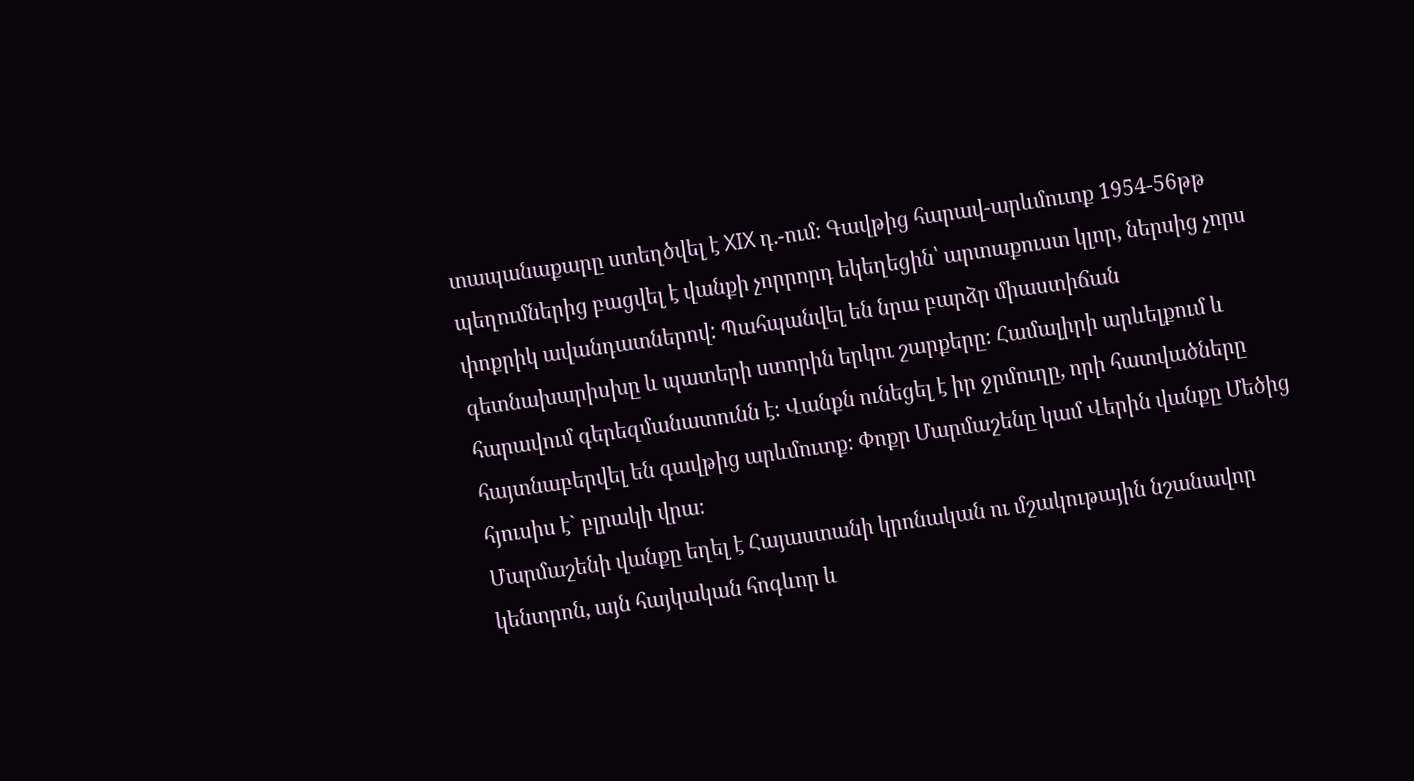տապանաքարը ստեղծվել է XIX դ.-ում։ Գավթից հարավ-արևմուտք 1954-56թթ պեղումներից բացվել է վանքի չորրորդ եկեղեցին՝ արտաքուստ կլոր, ներսից չորս փոքրիկ ավանդատներով: Պահպանվել են նրա բարձր միաստիճան գետնախարիսխը և պատերի ստորին երկու շարքերը։ Համալիրի արևելքում և հարավում գերեզմանատունն է։ Վանքն ունեցել է իր ջրմուղը, որի հատվածները հայտնաբերվել են գավթից արևմուտք։ Փոքր Մարմաշենը կամ Վերին վանքը Մեծից հյուսիս է` բլրակի վրա։
Մարմաշենի վանքը եղել է Հայաստանի կրոնական ու մշակութային նշանավոր կենտրոն, այն հայկական հոգևոր և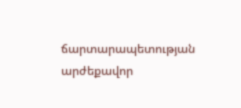ճարտարապետության արժեքավոր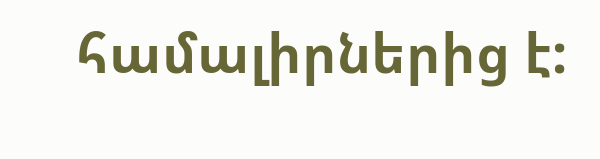համալիրներից է: